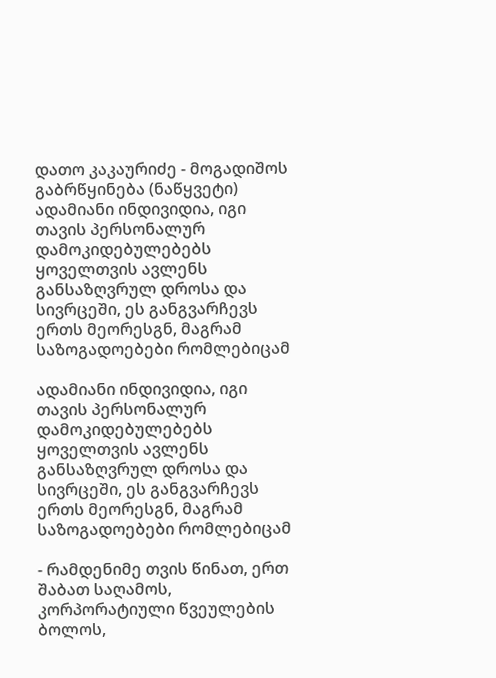დათო კაკაურიძე - მოგადიშოს გაბრწყინება (ნაწყვეტი)
ადამიანი ინდივიდია, იგი თავის პერსონალურ დამოკიდებულებებს ყოველთვის ავლენს განსაზღვრულ დროსა და სივრცეში, ეს განგვარჩევს ერთს მეორესგნ, მაგრამ საზოგადოებები რომლებიცამ

ადამიანი ინდივიდია, იგი თავის პერსონალურ დამოკიდებულებებს ყოველთვის ავლენს განსაზღვრულ დროსა და სივრცეში, ეს განგვარჩევს ერთს მეორესგნ, მაგრამ საზოგადოებები რომლებიცამ

- რამდენიმე თვის წინათ, ერთ შაბათ საღამოს, კორპორატიული წვეულების ბოლოს,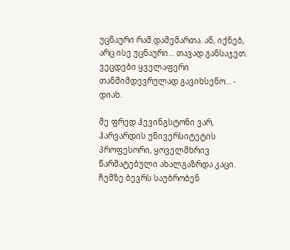უცნაური რამ დამემართა. ან, იქნებ, არც ისე უცნაური... თავად განსაჯეთ. ვეცდები ყველაფერი თანმიმდევრულად გავიხსენო... - დიახ.

მე ფრედ ჰევინგსტონი ვარ, ჰარვარდის უნივერსიტეტის პროფესორი, ყოველმხრივ წარმატებული ახალგაზრდა კაცი. ჩემზე ბევრს საუბრობენ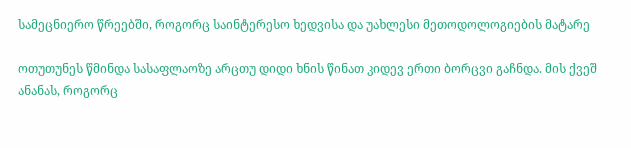სამეცნიერო წრეებში, როგორც საინტერესო ხედვისა და უახლესი მეთოდოლოგიების მატარე

ოთუთუნეს წმინდა სასაფლაოზე არცთუ დიდი ხნის წინათ კიდევ ერთი ბორცვი გაჩნდა. მის ქვეშ ანანას, როგორც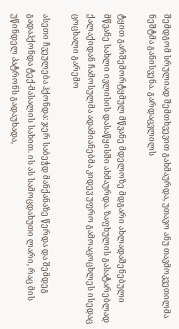შემდგომ სრულიად შემთხვევით გახმაურდა, უთავო ანუ თავმოკვეთილმა ნეშტმა განისვენა. გარდაცვლილს

ტყით გარშემორტყმულ მწვანე მდელოზე მდგარი ახლადაშენებული მწვანე სახლი ივლისის დასაწყისში ახმაურდა. ზაფხულის გასატარებლად ქალაქიდან ჩამოსულმა ადამიანებმა კიდევ უფრო გამოაცოცხლეს ისედაც ცოცხალი გარემო

ასეთი ჩვეულება ჰქონდა: ჯერ საბეჭდ მანქანაზე წერდა და შემდეგ გადაჰქონდა ტექ-მასალის სახით. ის ას სამოცდახუთი ლარი, რაც მის უწინდელ პატრონს გადაუხადა,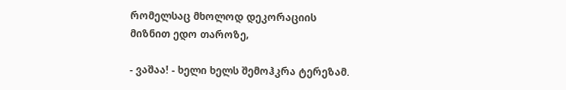რომელსაც მხოლოდ დეკორაციის მიზნით ედო თაროზე,

- ვაშაა! - ხელი ხელს შემოჰკრა ტერეზამ.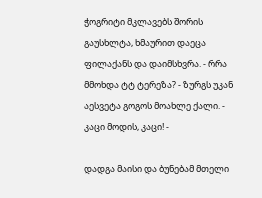ჭოგრიტი მკლავებს შორის გაუსხლტა, ხმაურით დაეცა ფილაქანს და დაიმსხვრა. - რრა მმოხდა ტტ ტერეზა? - ზურგს უკან აესვეტა გოგოს მოახლე ქალი. - კაცი მოდის, კაცი! -

დადგა მაისი და ბუნებამ მთელი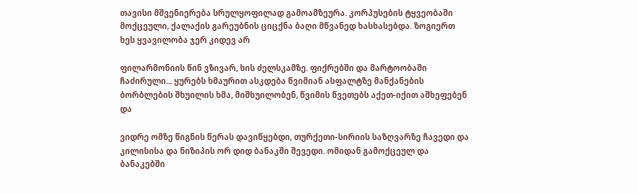თავისი მშვენიერება სრულყოფილად გამოამზეურა. კორპუსების ტყვეობაში მოქცეული, ქალაქის გარეუბნის ციცქნა ბაღი მწვანედ ხასხასებდა. ზოგიერთ ხეს ყვავილობა ჯერ კიდევ არ

ფილარმონიის წინ ვზივარ, ხის ძელსკამზე. ფიქრებში და მარტოობაში ჩაძირული... ყურებს ხმაურით ასკდება წვიმიან ასფალტზე მანქანების ბორბლების შხუილის ხმა, მიშხუილობენ, წვიმის წვეთებს აქეთ-იქით აშხეფებენ და

ვიდრე ომზე წიგნის წერას დავიწყებდი, თურქეთი-სირიის საზღვარზე ჩავედი და კილისისა და ნიზიპის ორ დიდ ბანაკში შევედი. ომიდან გამოქცეულ და ბანაკებში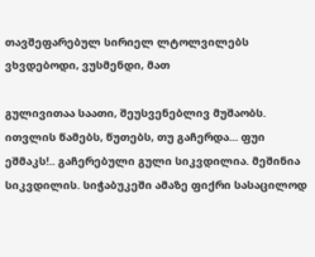თავშეფარებულ სირიელ ლტოლვილებს ვხვდებოდი, ვუსმენდი, მათ

გულივითაა საათი, შეუსვენებლივ მუშაობს. ითვლის წამებს, წუთებს, თუ გაჩერდა... ფუი ეშმაკს!.. გაჩერებული გული სიკვდილია. მეშინია სიკვდილის. სიჭაბუკეში ამაზე ფიქრი სასაცილოდ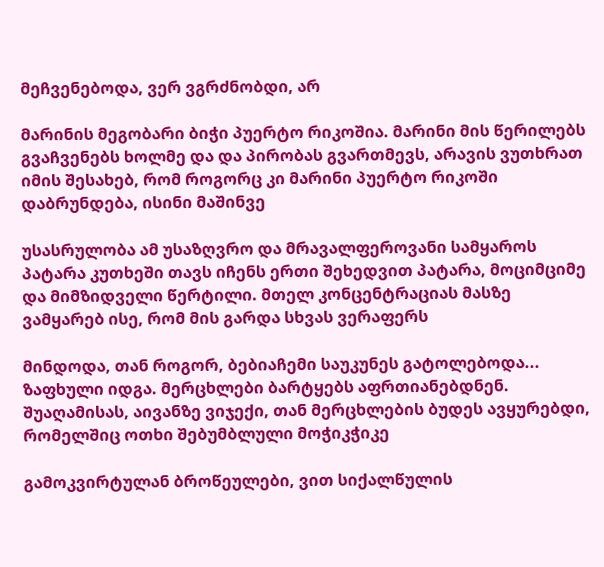მეჩვენებოდა, ვერ ვგრძნობდი, არ

მარინის მეგობარი ბიჭი პუერტო რიკოშია. მარინი მის წერილებს გვაჩვენებს ხოლმე და და პირობას გვართმევს, არავის ვუთხრათ იმის შესახებ, რომ როგორც კი მარინი პუერტო რიკოში დაბრუნდება, ისინი მაშინვე

უსასრულობა ამ უსაზღვრო და მრავალფეროვანი სამყაროს პატარა კუთხეში თავს იჩენს ერთი შეხედვით პატარა, მოციმციმე და მიმზიდველი წერტილი. მთელ კონცენტრაციას მასზე ვამყარებ ისე, რომ მის გარდა სხვას ვერაფერს

მინდოდა, თან როგორ, ბებიაჩემი საუკუნეს გატოლებოდა... ზაფხული იდგა. მერცხლები ბარტყებს აფრთიანებდნენ. შუაღამისას, აივანზე ვიჯექი, თან მერცხლების ბუდეს ავყურებდი, რომელშიც ოთხი შებუმბლული მოჭიკჭიკე

გამოკვირტულან ბროწეულები, ვით სიქალწულის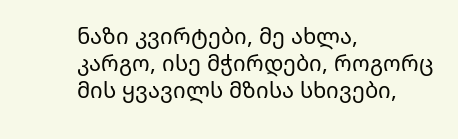ნაზი კვირტები, მე ახლა, კარგო, ისე მჭირდები, როგორც მის ყვავილს მზისა სხივები,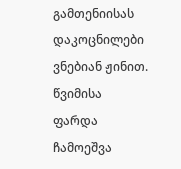გამთენიისას დაკოცნილები ვნებიან ჟინით. წვიმისა ფარდა ჩამოეშვა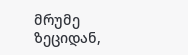მრუმე ზეციდან,